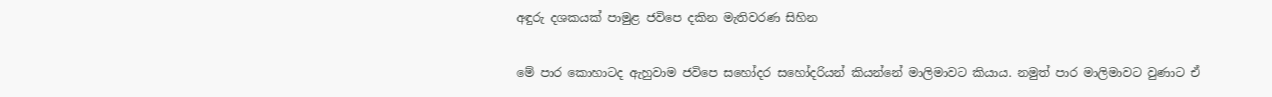අඳුරු දශකයක් පාමුළ ජවිපෙ දකින මැතිවරණ සිහින

මේ පාර කොහාටද ඇහුවාම ජවිපෙ සහෝදර සහෝදරියන් කියන්නේ මාලිමාවට කියාය. නමුත් පාර මාලිමාවට වුණාට ඒ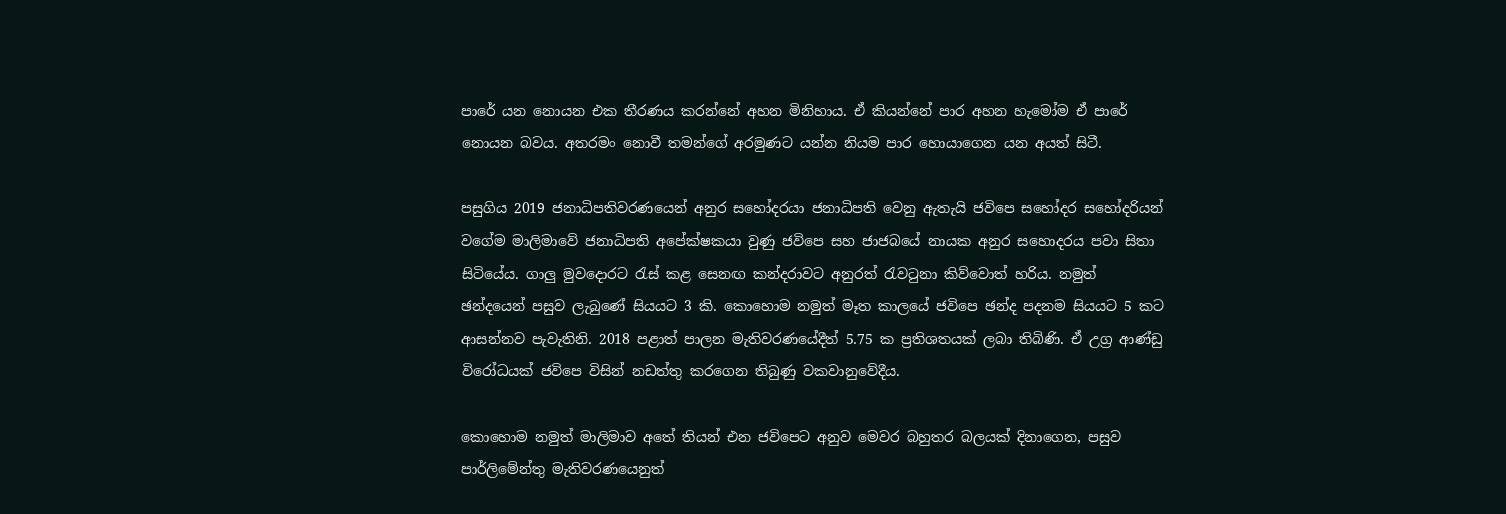පාරේ යන නොයන එක තීරණය කරන්නේ අහන මිනිහාය. ඒ කියන්නේ පාර අහන හැමෝම ඒ පාරේ නොයන බවය. අතරමං නොවී තමන්ගේ අරමුණට යන්න නියම පාර හොයාගෙන යන අයත් සිටී.

පසුගිය 2019 ජනාධිපතිවරණයෙන් අනුර සහෝදරයා ජනාධිපති වෙනු ඇතැයි ජවිපෙ සහෝදර සහෝදරියන් වගේම මාලිමාවේ ජනාධිපති අපේක්ෂකයා වුණු ජවිපෙ සහ ජාජබයේ නායක අනුර සහොදරය පවා සිතා සිටියේය. ගාලු මුවදොරට රැස් කළ සෙනඟ කන්දරාවට අනුරත් රැවටුනා කිව්වොත් හරිය. නමුත් ඡන්දයෙන් පසුව ලැබුණේ සියයට 3 කි. කොහොම නමුත් මෑත කාලයේ ජවිපෙ ඡන්ද පදනම සියයට 5 කට ආසන්නව පැවැතිනි. 2018 පළාත් පාලන මැතිවරණයේදීත් 5.75 ක ප්‍රතිශතයක් ලබා තිබිණි. ඒ උග්‍ර ආණ්ඩු විරෝධයක් ජවිපෙ විසින් නඩත්තු කරගෙන තිබුණු වකවානුවේදීය.

කොහොම නමුත් මාලිමාව අතේ තියන් එන ජවිපෙට අනුව මෙවර බහුතර බලයක් දිනාගෙන, පසුව පාර්ලිමේන්තු මැතිවරණයෙනුත්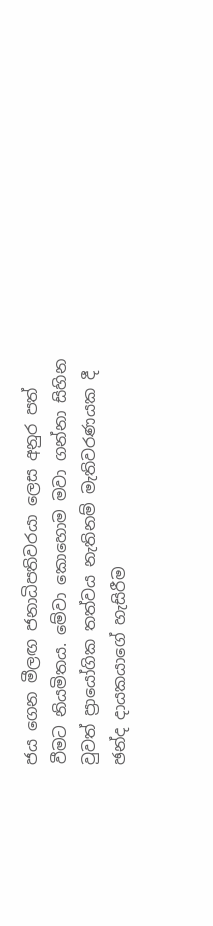ජය ගෙන මීලඟ ජනාධිපතිවරයා ලෙස අනුර පත් වීමට නියමිතය. මේවා කොහොම මවා ගන්නා සිහින වුවත් ප්‍රායෝගික තත්වය නැතිනම් මැතිවරණයක දී ඡන්ද දායකයාගේ හැසිරීම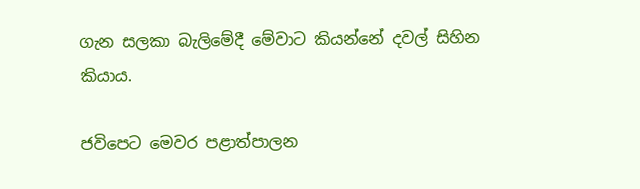ගැන සලකා බැලිමේදී මේවාට කියන්නේ දවල් සිහින කියාය.

ජවිපෙට මෙවර පළාත්පාලන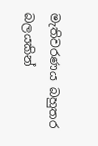මැතිවරණය බහුතර බලයකින්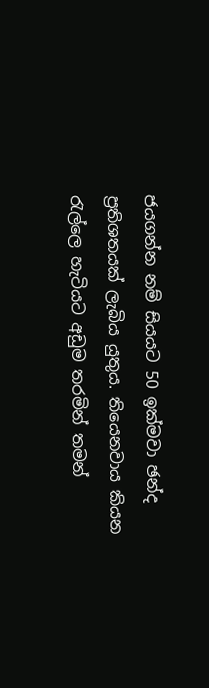ජයගන්න නම් සියයට 50 ඉක්මවා ඡන්ද ප්‍රතිශතයක් ලැබිය යුතුය. තියෙනවාය කියන රැල්ලෙ හැටියට අඩුම තරමින් තමන්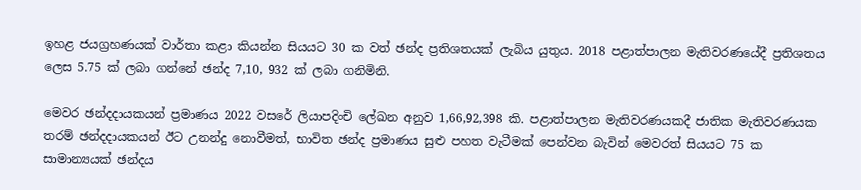ඉහළ ජයග්‍රහණයක් වාර්තා කළා කියන්න සියයට 30 ක වත් ඡන්ද ප්‍රතිශතයක් ලැබිය යුතුය. 2018 පළාත්පාලන මැතිවරණයේදී ප්‍රතිශතය ලෙස 5.75 ක් ලබා ගන්නේ ඡන්ද 7,10, 932 ක් ලබා ගනිමිනි.

මෙවර ඡන්දදායකයන් ප්‍රමාණය 2022 වසරේ ලියාපදිංචි ලේඛන අනුව 1,66,92,398 කි. පළාත්පාලන මැතිවරණයකදී ජාතික මැතිවරණයක තරම් ඡන්දදායකයන් ඊට උනන්දු නොවීමත්, භාවිත ඡන්ද ප්‍රමාණය සුළු පහත වැටීමක් පෙන්වන බැවින් මෙවරත් සියයට 75 ක සාමාන්‍යයක් ඡන්දය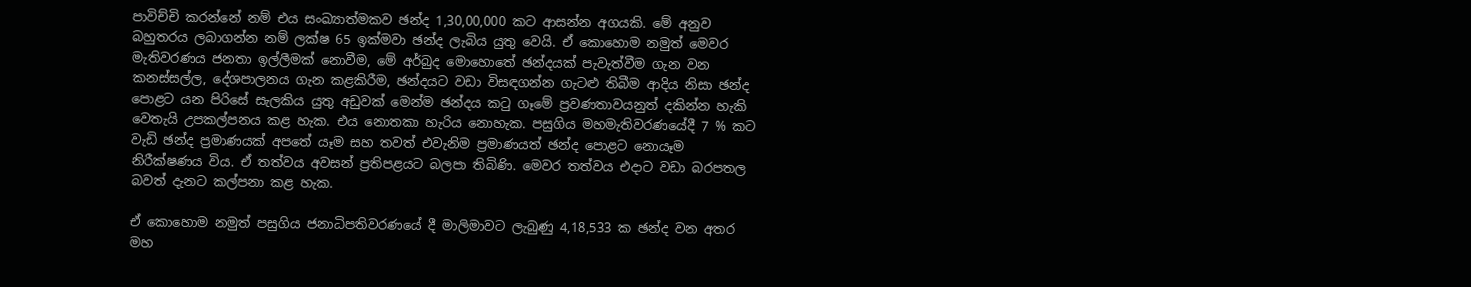පාවිච්චි කරන්නේ නම් එය සංඛ්‍යාත්මකව ඡන්ද 1,30,00,000 කට ආසන්න අගයකි. මේ අනුව බහුතරය ලබාගන්න නම් ලක්ෂ 65 ඉක්මවා ඡන්ද ලැබිය යුතු වෙයි. ඒ කොහොම නමුත් මෙවර මැතිවරණය ජනතා ඉල්ලීමක් නොවීම, මේ අර්බුද මොහොතේ ඡන්දයක් පැවැත්වීම ගැන වන කනස්සල්ල, දේශපාලනය ගැන කළකිරීම, ඡන්දයට වඩා විසඳගන්න ගැටළු තිබීම ආදිය නිසා ඡන්ද පොළට යන පිරිසේ සැලකිය යුතු අඩුවක් මෙන්ම ඡන්දය කටු ගෑමේ ප්‍රවණතාවයනුත් දකින්න හැකි වෙතැයි උපකල්පනය කළ හැක. එය නොතකා හැරිය නොහැක. පසුගිය මහමැතිවරණයේදී 7 % කට වැඩි ඡන්ද ප්‍රමාණයක් අපතේ යෑම සහ තවත් එවැනිම ප්‍රමාණයත් ඡන්ද පොළට නොයෑම නිරීක්ෂණය විය. ඒ තත්වය අවසන් ප්‍රතිපළයට බලපා තිබිණි. මෙවර තත්වය එදාට වඩා බරපතල බවත් දැනට කල්පනා කළ හැක.

ඒ කොහොම නමුත් පසුගිය ජනාධිපතිවරණයේ දී මාලිමාවට ලැබුණු 4,18,533 ක ඡන්ද වන අතර මහ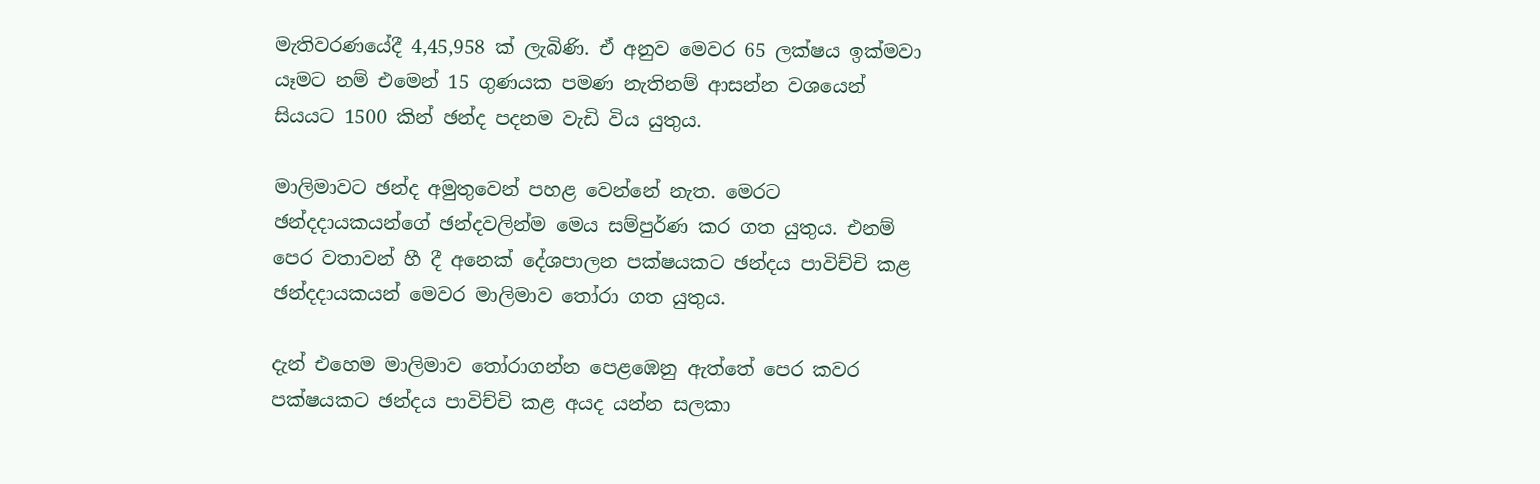මැතිවරණයේදී 4,45,958 ක් ලැබිණි. ඒ අනුව මෙවර 65 ලක්ෂය ඉක්මවා යෑමට නම් එමෙන් 15 ගුණයක පමණ නැතිනම් ආසන්න වශයෙන් සියයට 1500 කින් ඡන්ද පදනම වැඩි විය යුතුය.

මාලිමාවට ඡන්ද අමුතුවෙන් පහළ වෙන්නේ නැත. මෙරට ඡන්දදායකයන්ගේ ඡන්දවලින්ම මෙය සම්පුර්ණ කර ගත යුතුය. එනම් පෙර වතාවන් හී දී අනෙක් දේශපාලන පක්ෂයකට ඡන්දය පාවිච්චි කළ ඡන්දදායකයන් මෙවර මාලිමාව තෝරා ගත යුතුය.

දැන් එහෙම මාලිමාව තෝරාගන්න පෙළඹෙනු ඇත්තේ පෙර කවර පක්ෂයකට ඡන්දය පාවිච්චි කළ අයද යන්න සලකා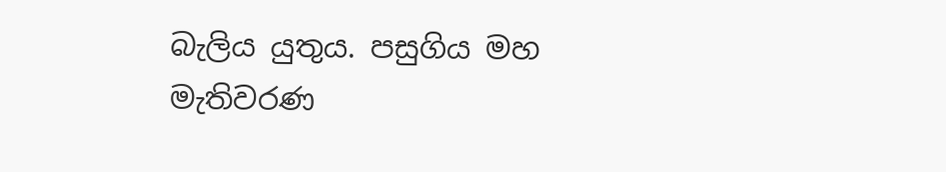බැලිය යුතුය. පසුගිය මහ මැතිවරණ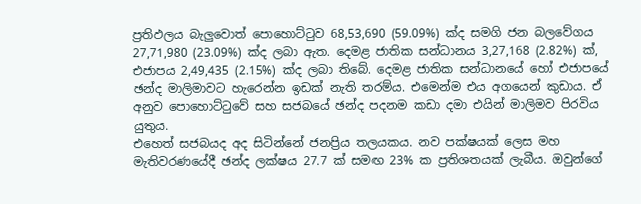ප්‍රතිඵලය බැලුවොත් පොහොට්ටුව 68,53,690 (59.09%) ක්ද සමගි ජන බලවේගය 27,71,980 (23.09%) ක්ද ලබා ඇත. දෙමළ ජාතික සන්ධානය 3,27,168 (2.82%) ක්, එජාපය 2,49,435 (2.15%) ක්ද ලබා තිබේ. දෙමළ ජාතික සන්ධානයේ හෝ එජාපයේ ඡන්ද මාලිමාවට හැරෙන්න ඉඩක් නැති තරම්ය. එමෙන්ම එය අගයෙන් කුඩාය. ඒ අනුව පොහොට්ටුවේ සහ සජබයේ ඡන්ද පදනම කඩා දමා එයින් මාලිමව පිරවිය යුතුය.
එහෙත් සජබයද අද සිටින්නේ ජනප්‍රිය තලයකය. නව පක්ෂයක් ලෙස මහ මැතිවරණයේදී ඡන්ද ලක්ෂය 27.7 ක් සමඟ 23% ක ප්‍රතිශතයක් ලැබීය. ඔවුන්ගේ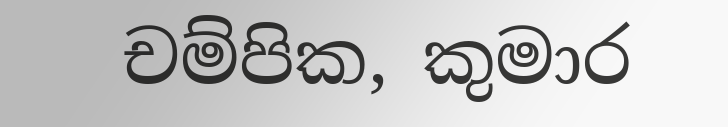චම්පික, කුමාර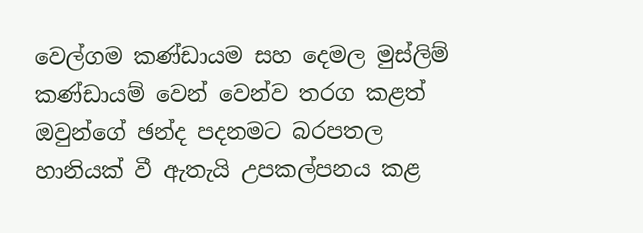වෙල්ගම කණ්ඩායම සහ දෙමල මුස්ලිම් කණ්ඩායම් වෙන් වෙන්ව තරග කළත් ඔවුන්ගේ ඡන්ද පදනමට බරපතල හානියක් වී ඇතැයි උපකල්පනය කළ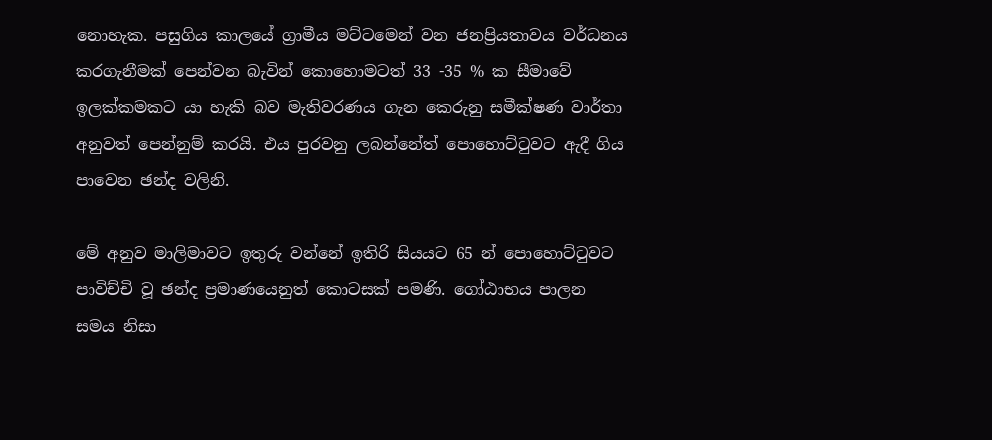නොහැක. පසුගිය කාලයේ ග්‍රාමීය මට්ටමෙන් වන ජනප්‍රියතාවය වර්ධනය කරගැනීමක් පෙන්වන බැවින් කොහොමටත් 33 -35 % ක සීමාවේ ඉලක්කමකට යා හැකි බව මැතිවරණය ගැන කෙරුනු සමීක්ෂණ වාර්තා අනුවත් පෙන්නුම් කරයි. එය පුරවනු ලබන්නේත් පොහොට්ටුවට ඇදී ගිය පාවෙන ඡන්ද වලිනි.

මේ අනුව මාලිමාවට ඉතුරු වන්නේ ඉතිරි සියයට 65 න් පොහොට්ටුවට පාවිච්චි වූ ඡන්ද ප්‍රමාණයෙනුත් කොටසක් පමණි. ගෝඨාභය පාලන සමය නිසා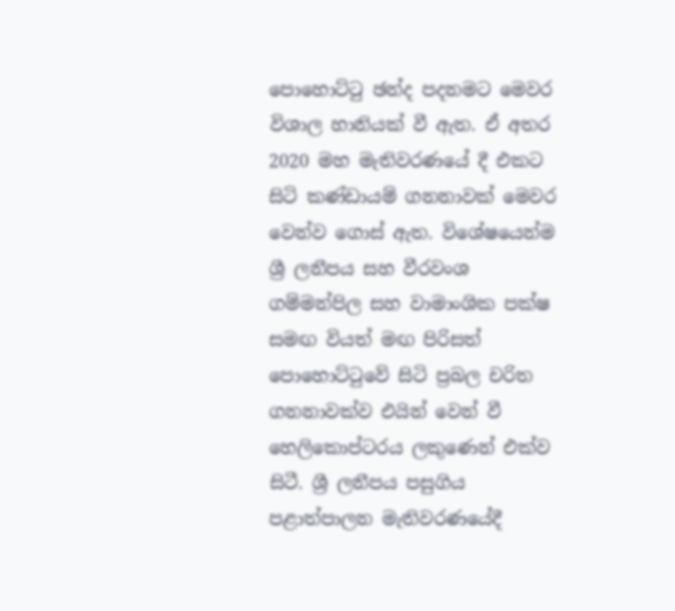පොහොට්ටු ඡන්ද පදනමට මෙවර විශාල හානියක් වී ඇත. ඒ අතර 2020 මහ මැතිවරණයේ දී එකට සිටි කණ්ඩායම් ගනනාවක් මෙවර වෙන්ව ගොස් ඇත. විශේෂයෙන්ම ශ්‍රී ලනීපය සහ වීරවංශ ගම්මන්පිල සහ වාමාංශික පක්ෂ සමඟ වියත් මඟ පිරිසත් පොහොට්ටුවේ සිටි ප්‍රබල චරිත ගනනාවක්ව එයින් වෙන් වී හෙලිකොප්ටරය ලකුණෙන් එක්ව සිටී. ශ්‍රී ලනීපය පසුගිය පළාත්පාලන මැතිවරණයේදී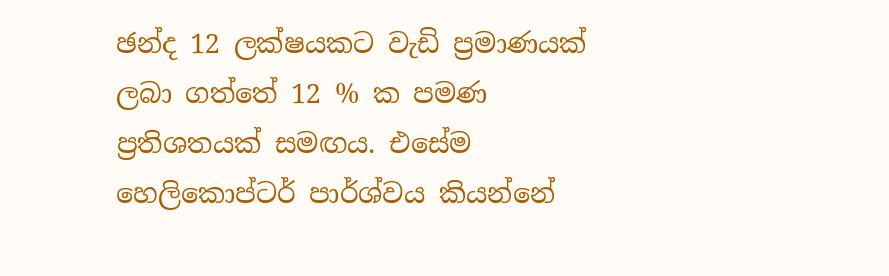ඡන්ද 12 ලක්ෂයකට වැඩි ප්‍රමාණයක් ලබා ගත්තේ 12 % ක පමණ ප්‍රතිශතයක් සමඟය. එසේම හෙලිකොප්ටර් පාර්ශ්වය කියන්නේ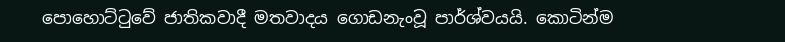පොහොට්ටුවේ ජාතිකවාදී මතවාදය ගොඩනැංවූ පාර්ශ්වයයි. කොටින්ම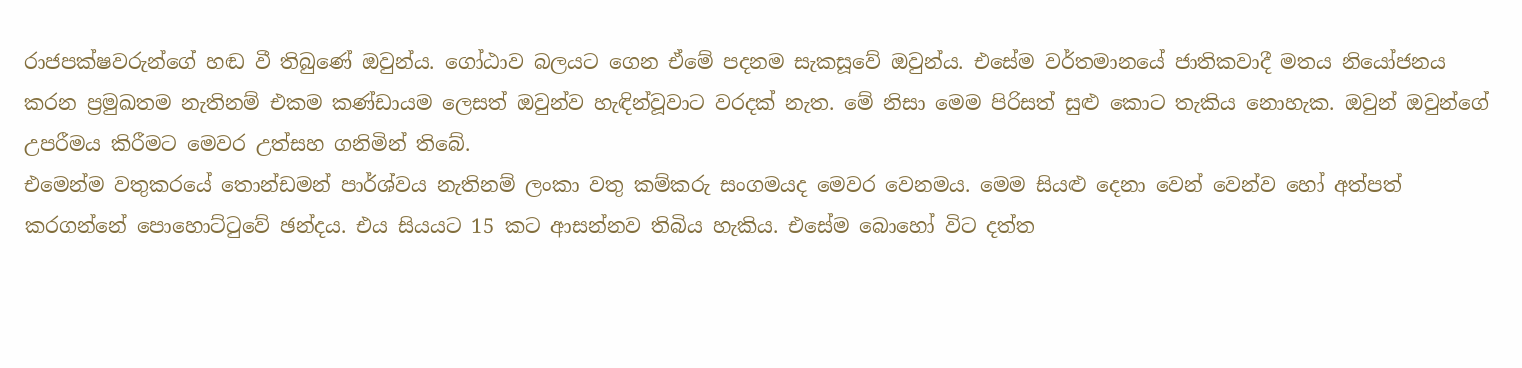රාජපක්ෂවරුන්ගේ හඬ වී තිබුණේ ඔවුන්ය. ගෝඨාව බලයට ගෙන ඒමේ පදනම සැකසූවේ ඔවුන්ය. එසේම වර්තමානයේ ජාතිකවාදී මතය නියෝජනය කරන ප්‍රමුඛතම නැතිනම් එකම කණ්ඩායම ලෙසත් ඔවුන්ව හැඳින්වූවාට වරදක් නැත. මේ නිසා මෙම පිරිසත් සුළු කොට තැකිය නොහැක. ඔවුන් ඔවුන්ගේ උපරීමය කිරීමට මෙවර උත්සහ ගනිමින් තිබේ.
එමෙන්ම වතුකරයේ තොන්ඩමන් පාර්ශ්වය නැතිනම් ලංකා වතු කම්කරු සංගමයද මෙවර වෙනමය. මෙම සියළු දෙනා වෙන් වෙන්ව හෝ අත්පත් කරගන්නේ පොහොට්ටුවේ ඡන්දය. එය සියයට 15 කට ආසන්නව තිබිය හැකිය. එසේම බොහෝ විට දත්ත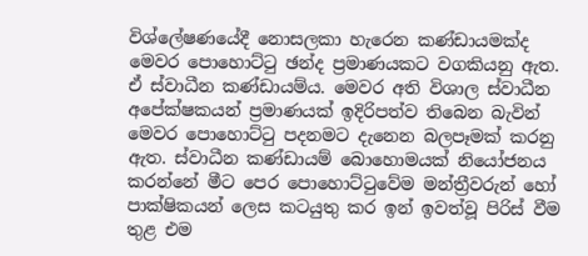විශ්ලේෂණයේදී නොසලකා හැරෙන කණ්ඩායමක්ද මෙවර පොහොට්ටු ඡන්ද ප්‍රමාණයකට වගකියනු ඇත. ඒ ස්වාධීන කණ්ඩායම්ය. මෙවර අති විශාල ස්වාධීන අපේක්ෂකයන් ප්‍රමාණයක් ඉදිරිපත්ව තිබෙන බැවින් මෙවර පොහොට්ටු පදනමට දැනෙන බලපෑමක් කරනු ඇත. ස්වාධීන කණ්ඩායම් බොහොමයක් නියෝජනය කරන්නේ මීට පෙර පොහොට්ටුවේම මන්ත්‍රීවරුන් හෝ පාක්ෂිකයන් ලෙස කටයුතු කර ඉන් ඉවත්වූ පිරිස් වීම තුළ එම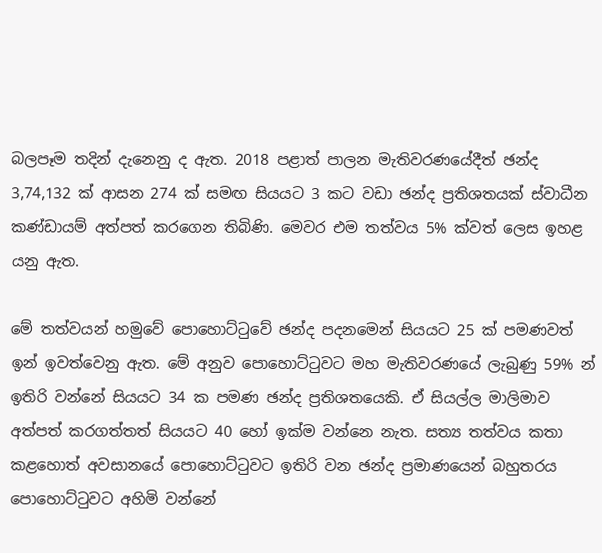බලපෑම තදින් දැනෙනු ද ඇත. 2018 පළාත් පාලන මැතිවරණයේදීත් ඡන්ද 3,74,132 ක් ආසන 274 ක් සමඟ සියයට 3 කට වඩා ඡන්ද ප්‍රතිශතයක් ස්වාධීන කණ්ඩායම් අත්පත් කරගෙන තිබිණි. මෙවර එම තත්වය 5% ක්වත් ලෙස ඉහළ යනු ඇත.

මේ තත්වයන් හමුවේ පොහොට්ටුවේ ඡන්ද පදනමෙන් සියයට 25 ක් පමණවත් ඉන් ඉවත්වෙනු ඇත. මේ අනුව පොහොට්ටුවට මහ මැතිවරණයේ ලැබුණු 59% න් ඉතිරි වන්නේ සියයට 34 ක පමණ ඡන්ද ප්‍රතිශතයෙකි. ඒ සියල්ල මාලිමාව අත්පත් කරගත්තත් සියයට 40 හෝ ඉක්ම වන්නෙ නැත. සත්‍ය තත්වය කතා කළහොත් අවසානයේ පොහොට්ටුවට ඉතිරි වන ඡන්ද ප්‍රමාණයෙන් බහුතරය පොහොට්ටුවට අහිමි වන්නේ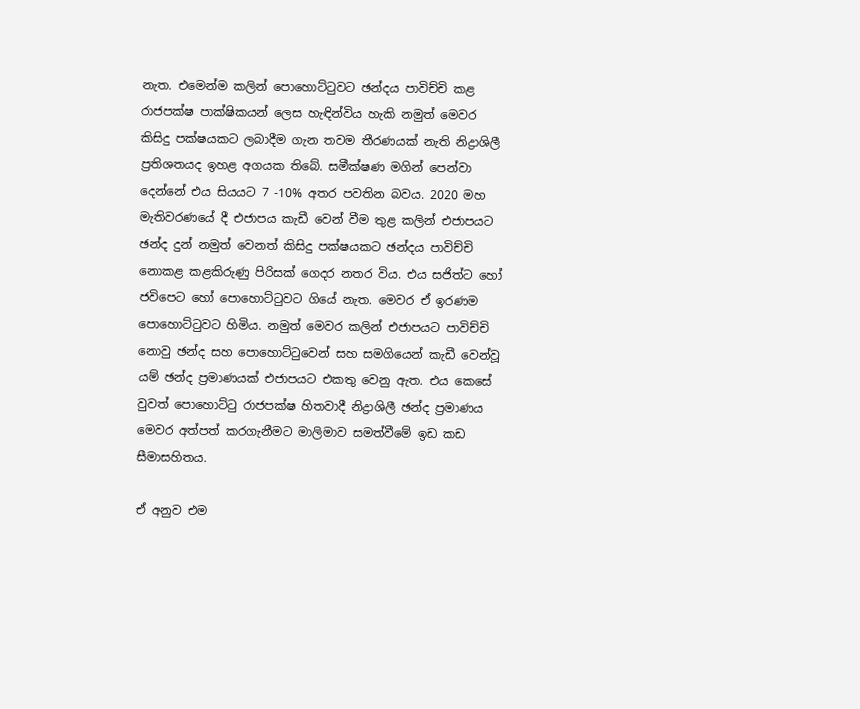නැත. එමෙන්ම කලින් පොහොට්ටුවට ඡන්දය පාවිච්චි කළ රාජපක්ෂ පාක්ෂිකයන් ලෙස හැඳින්විය හැකි නමුත් මෙවර කිසිදු පක්ෂයකට ලබාදීම ගැන තවම තීරණයක් නැති නිද්‍රාශිලී ප්‍රතිශතයද ඉහළ අගයක තිබේ. සමීක්ෂණ මගින් පෙන්වා දෙන්නේ එය සියයට 7 -10% අතර පවතින බවය. 2020 මහ මැතිවරණයේ දී එජාපය කැඩී වෙන් වීම තුළ කලින් එජාපයට ඡන්ද දුන් නමුත් වෙනත් කිසිදු පක්ෂයකට ඡන්දය පාවිච්චි නොකළ කළකිරුණු පිරිසක් ගෙදර නතර විය. එය සජිත්ට හෝ ජවිපෙට හෝ පොහොට්ටුවට ගියේ නැත. මෙවර ඒ ඉරණම පොහොට්ටුවට හිමිය. නමුත් මෙවර කලින් එජාපයට පාවිච්චි නොවු ඡන්ද සහ පොහොට්ටුවෙන් සහ සමගියෙන් කැඩී වෙන්වූ යම් ඡන්ද ප්‍රමාණයක් එජාපයට එකතු වෙනු ඇත. එය කෙසේ වුවත් පොහොට්ටු රාජපක්ෂ හිතවාදී නිද්‍රාශිලී ඡන්ද ප්‍රමාණය මෙවර අත්පත් කරගැනීමට මාලිමාව සමත්වීමේ ඉඩ කඩ සීමාසහිතය.

ඒ අනුව එම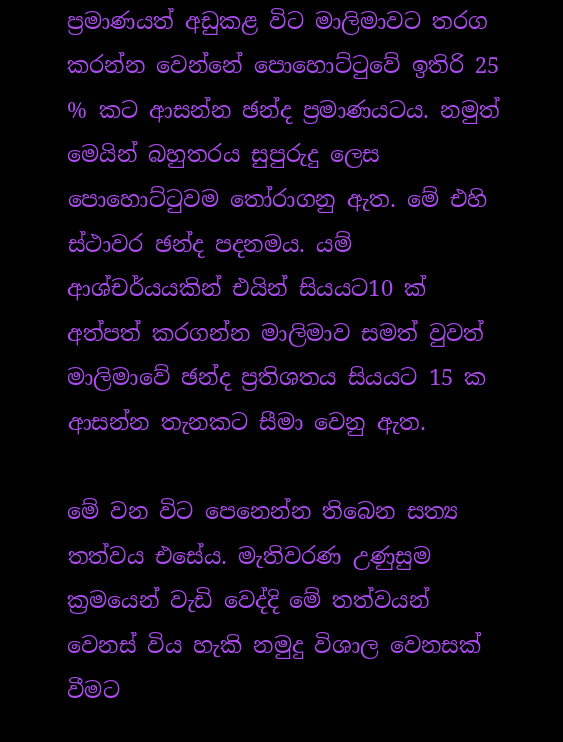ප්‍රමාණයත් අඩුකළ විට මාලිමාවට තරග කරන්න වෙන්නේ පොහොට්ටුවේ ඉතිරි 25 % කට ආසන්න ඡන්ද ප්‍රමාණයටය. නමුත් මෙයින් බහුතරය සුපුරුදු ලෙස පොහොට්ටුවම තෝරාගනු ඇත. මේ එහි ස්ථාවර ඡන්ද පදනමය. යම් ආශ්චර්යයකින් එයින් සියයට10 ක් අත්පත් කරගන්න මාලිමාව සමත් වුවත් මාලිමාවේ ඡන්ද ප්‍රතිශතය සියයට 15 ක ආසන්න තැනකට සීමා වෙනු ඇත.

මේ වන විට පෙනෙන්න තිබෙන සත්‍ය තත්වය එසේය. මැතිවරණ උණුසුම ක්‍රමයෙන් වැඩි වෙද්දි මේ තත්වයන් වෙනස් විය හැකි නමුදු විශාල වෙනසක් වීමට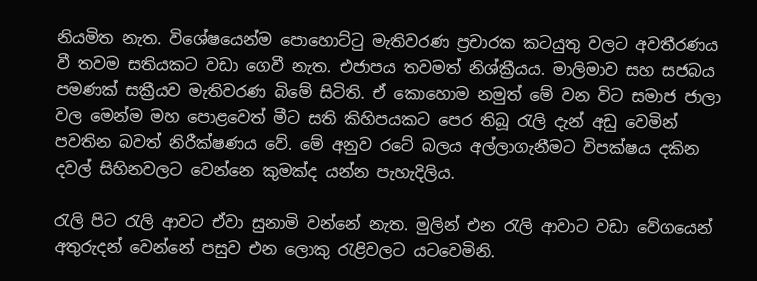නියමිත නැත. විශේෂයෙන්ම පොහොට්ටු මැතිවරණ ප්‍රචාරක කටයුතු වලට අවතීරණය වී තවම සතියකට වඩා ගෙවී නැත. එජාපය තවමත් නිශ්ක්‍රීයය. මාලිමාව සහ සජබය පමණක් සක්‍රීයව මැතිවරණ බිමේ සිටිති. ඒ කොහොම නමුත් මේ වන විට සමාජ ජාලා වල මෙන්ම මහ පොළවෙත් මීට සති කිහිපයකට පෙර තිබූ රැලි දැන් අඩු වෙමින් පවතින බවත් නිරීක්ෂණය වේ. මේ අනුව රටේ බලය අල්ලාගැනීමට විපක්ෂය දකින දවල් සිහිනවලට වෙන්නෙ කුමක්ද යන්න පැහැදිලිය.

රැලි පිට රැලි ආවට ඒවා සුනාමි වන්නේ නැත. මුලින් එන රැලි ආවාට වඩා වේගයෙන් අතුරුදන් වෙන්නේ පසුව එන ලොකු රැළිවලට යටවෙමිනි.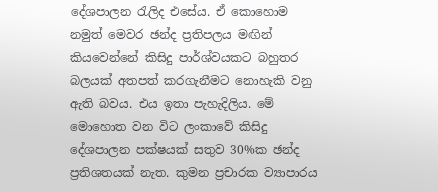දේශපාලන රැලිද එසේය. ඒ කොහොම නමුත් මෙවර ඡන්ද ප්‍රතිපලය මඟින් කියවෙන්නේ කිසිදු පාර්ශ්වයකට බහුතර බලයක් අතපත් කරගැනීමට නොහැකි වනු ඇති බවය. එය ඉතා පැහැදිලිය. මේ මොහොත වන විට ලංකාවේ කිසිදු දේශපාලන පක්ෂයක් සතුව 30%ක ඡන්ද ප්‍රතිශතයක් නැත. කුමන ප්‍රචාරක ව්‍යාපාරය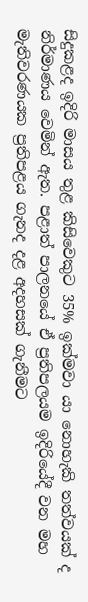සිදුකළද ඉදිරි මාසය තුළ කිසිවෙකුට 35% ඉක්මවා යා නොහැකි තත්වයක් ද නිර්මාණය වෙමින් ඇත. පළාත් පාලනයේ ඒ ප්‍රතිපලයම ඉදිරියේදී වන මහ මැතිවරණයක ප්‍රතිපළය ගැනද දළ අදහසක් ගැනීමට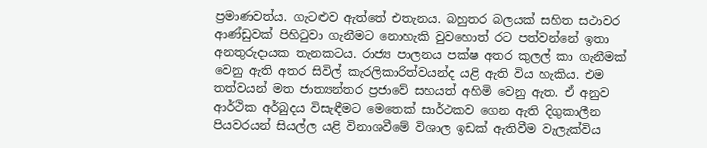ප්‍රමාණවත්ය. ගැටළුව ඇත්තේ එතැනය. බහුතර බලයක් සහිත සථාවර ආණ්ඩුවක් පිහිටුවා ගැනීමට නොහැකි වුවහොත් රට පත්වන්නේ ඉතා අනතුරුදායක තැනකටය. රාජ්‍ය පාලනය පක්ෂ අතර කුලල් කා ගැනීමක් වෙනු ඇති අතර සිවිල් කැරලිකාරිත්වයන්ද යළි ඇති විය හැකිය. එම තත්වයන් මත ජාත්‍යන්තර ප්‍රජාවේ සහයත් අහිමි වෙනු ඇත. ඒ අනුව ආර්ථික අර්බුදය විසැඳීමට මෙතෙක් සාර්ථකව ගෙන ඇති දිගුකාලීන පියවරයන් සියල්ල යළි විනාශවීමේ විශාල ඉඩක් ඇතිවීම වැලැක්විය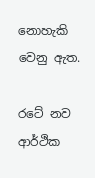නොහැකි වෙනු ඇත.

රටේ නව ආර්ථික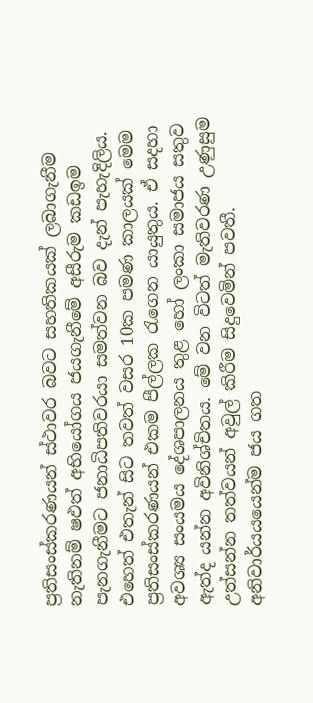ප්‍රතිසංස්කරණයන් ස්ථාවර බවට සහතිකයක් ලබාගැනීම නැතිනම් ෂඵත්‍ අභියෝගය ජයගැනීමේ අසීරුම කඩඉම පැනගැනීමට ජනාධිපතිවරයා සමත්වන බව දැන් පැහැදිලිය. එහෙත් එතැන් සිට තවත් වසර 10ක පමණ කාලයක් මෙම ප්‍රතිසංස්කරණයන් එකම පීල්ලක රැගෙන යායුතුය. ඒ සදහා අවශ්‍ය සංයමය දේශපාලනය තුළ හෝ ලංකා සමාජය සතුව ඇත්ද යන්න අවිනිශ්චිතය. මේ වන විටත් මැතිවරණ උණුසුම උත්සන්න තත්වයන් අවුල් කිරීම සිදුවෙමින් පවතී.
අනිවාර්යයයෙන්ම ජය ගත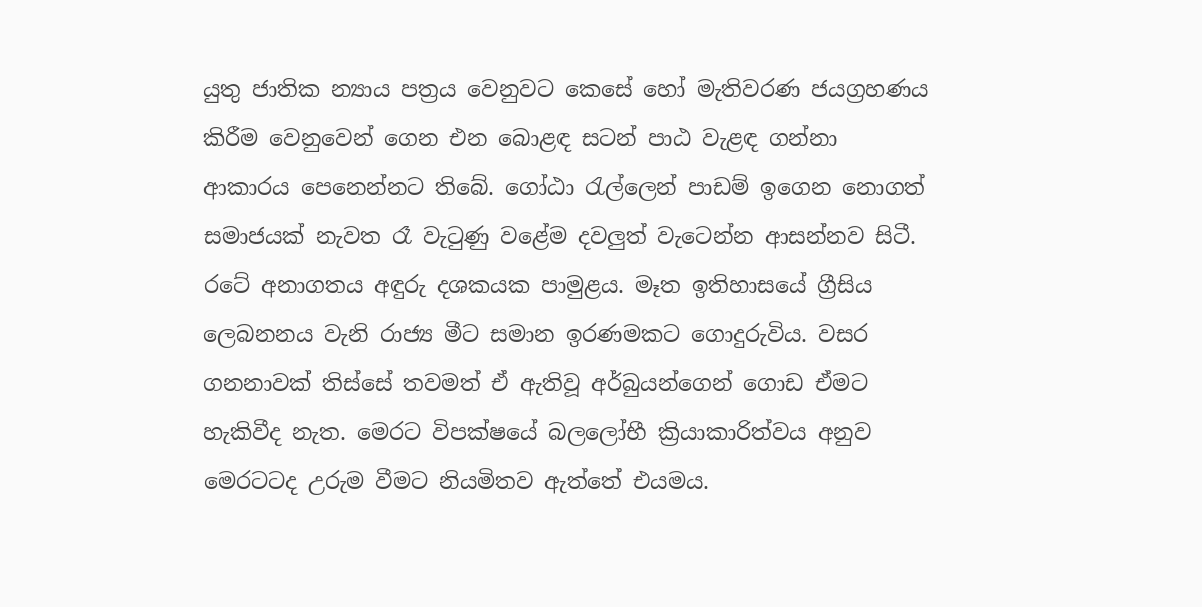යුතු ජාතික න්‍යාය පත්‍රය වෙනුවට කෙසේ හෝ මැතිවරණ ජයග්‍රහණය කිරීම වෙනුවෙන් ගෙන එන බොළඳ සටන් පාඨ වැළඳ ගන්නා ආකාරය පෙනෙන්නට තිබේ. ගෝඨා රැල්ලෙන් පාඩම් ඉගෙන නොගත් සමාජයක් නැවත රෑ වැටුණු වළේම දවලුත් වැටෙන්න ආසන්නව සිටී. රටේ අනාගතය අඳුරු දශකයක පාමුළය. මෑත ඉතිහාසයේ ග්‍රීසිය ලෙබනනය වැනි රාජ්‍ය මීට සමාන ඉරණමකට ගොදුරුවිය. වසර ගනනාවක් තිස්සේ තවමත් ඒ ඇතිවූ අර්බුයන්ගෙන් ගොඩ ඒමට හැකිවීද නැත. මෙරට විපක්ෂයේ බලලෝභී ක්‍රියාකාරිත්වය අනුව මෙරටටද උරුම වීමට නියමිතව ඇත්තේ එයමය.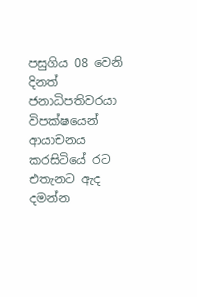පසුගිය 08 වෙනි දිනත් ජනාධිපතිවරයා විපක්ෂයෙන් ආයාචනය කරසිටියේ රට එතැනට ඇද දමන්න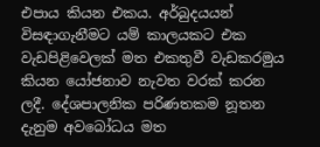එපාය කියන එකය. අර්බුදයයන් විසඳාගැනීමට යම් කාලයකට එක වැඩපිළිවෙලක් මත එකතුවී වැඩකරමුය කියන යෝජනාව නැවත වරක් කරන ලදී. දේශපාලනික පරිණතකම නූතන දැනුම අවබෝධය මත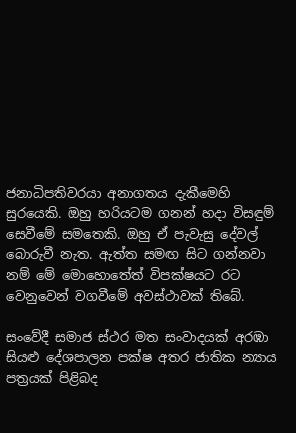ජනාධිපතිවරයා අනාගතය දැකීමෙහි සුරයෙකි. ඔහු හරියටම ගනන් හදා විසඳුම් සෙවීමේ සමතෙකි. ඔහු ඒ පැවැසු දේවල් බොරුවී නැත. ඇත්ත සමඟ සිට ගන්නවා නම් මේ මොහොතේත් විපක්ෂයට රට වෙනුවෙන් වගවීමේ අවස්ථාවක් තිබේ.

සංවේදී සමාජ ස්ථර මත සංවාදයක් අරඹා සියළු දේශපාලන පක්ෂ අතර ජාතික න්‍යාය පත්‍රයක් පිළිබද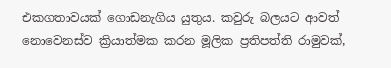එකගතාවයක් ගොඩනැගිය යුතුය. කවුරු බලයට ආවත් නොවෙනස්ව ක්‍රියාත්මක කරන මූලික ප්‍රතිපත්ති රාමුවක්,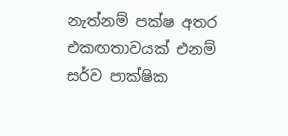නැත්නම් පක්ෂ අතර එකඟතාවයක් එනම් සර්ව පාක්ෂික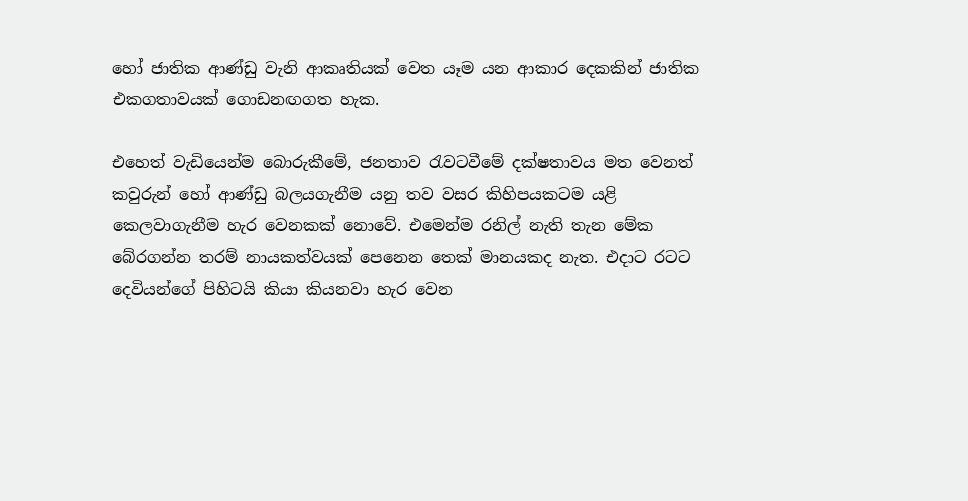හෝ ජාතික ආණ්ඩු වැනි ආකෘතියක් වෙත යෑම යන ආකාර දෙකකින් ජාතික එකගතාවයක් ගොඩනඟගත හැක.

එහෙත් වැඩියෙන්ම බොරුකීමේ, ජනතාව රැවටවීමේ දක්ෂතාවය මත වෙනත් කවුරුන් හෝ ආණ්ඩු බලයගැනීම යනු තව වසර කිහිපයකටම යළි කෙලවාගැනීම හැර වෙනකක් නොවේ. එමෙන්ම රනිල් නැති තැන මේක බේරගන්න තරම් නායකත්වයක් පෙනෙන තෙක් මානයකද නැත. එදාට රටට දෙවියන්ගේ පිහිටයි කියා කියනවා හැර වෙන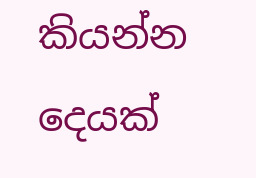කියන්න දෙයක්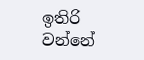ඉතිරි වන්නේ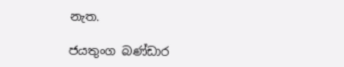නැත.

ජයතුංග බණ්ඩාර